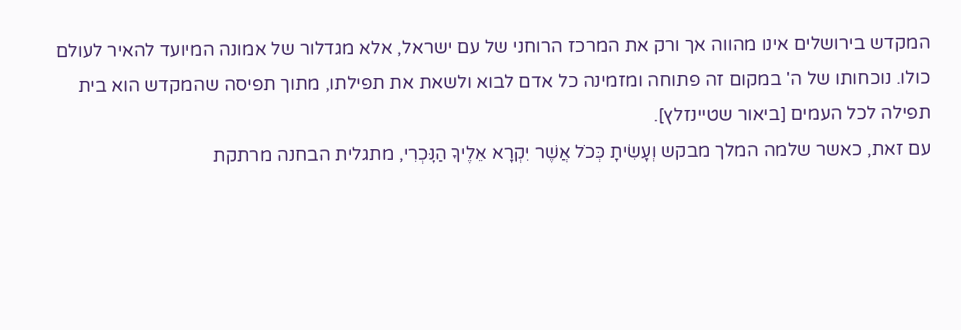המקדש בירושלים אינו מהווה אך ורק את המרכז הרוחני של עם ישראל, אלא מגדלור של אמונה המיועד להאיר לעולם כולו. נוכחותו של ה' במקום זה פתוחה ומזמינה כל אדם לבוא ולשאת את תפילתו, מתוך תפיסה שהמקדש הוא בית תפילה לכל העמים [ביאור שטיינזלץ].
עם זאת, כאשר שלמה המלך מבקש וְעָשִׂיתָ כְּכֹל אֲשֶׁר יִקְרָא אֵלֶיךָ הַנׇּכְרִי, מתגלית הבחנה מרתקת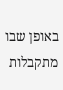באופן שבו מתקבלות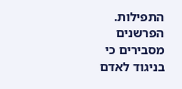התפילות. הפרשנים מסבירים כי בניגוד לאדם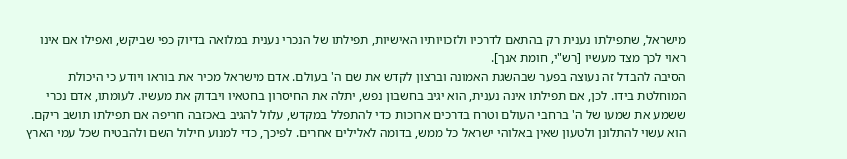מישראל, שתפילתו נענית רק בהתאם לדרכיו ולזכויותיו האישיות, תפילתו של הנכרי נענית במלואה בדיוק כפי שביקש, ואפילו אם אינו ראוי לכך מצד מעשיו [רש"י, חומת אנך].
הסיבה להבדל זה נעוצה בפער שבהשגת האמונה וברצון לקדש את שם ה' בעולם. אדם מישראל מכיר את בוראו ויודע כי היכולת המוחלטת בידו. לכן, אם תפילתו אינה נענית, הוא יגיב בחשבון נפש, יתלה את החיסרון בחטאיו ויבדוק את מעשיו. לעומתו, אדם נכרי ששמע את שמעו של ה' ברחבי העולם וטרח בדרכים ארוכות כדי להתפלל במקדש, עלול להגיב באכזבה חריפה אם תפילתו תושב ריקם. הוא עשוי להתלונן ולטעון שאין באלוהי ישראל כל ממש, בדומה לאלילים אחרים. לפיכך, כדי למנוע חילול השם ולהבטיח שכל עמי הארץ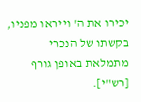יכירו את ה' וייראו מפניו, בקשתו של הנכרי מתמלאת באופן גורף [רש"י].